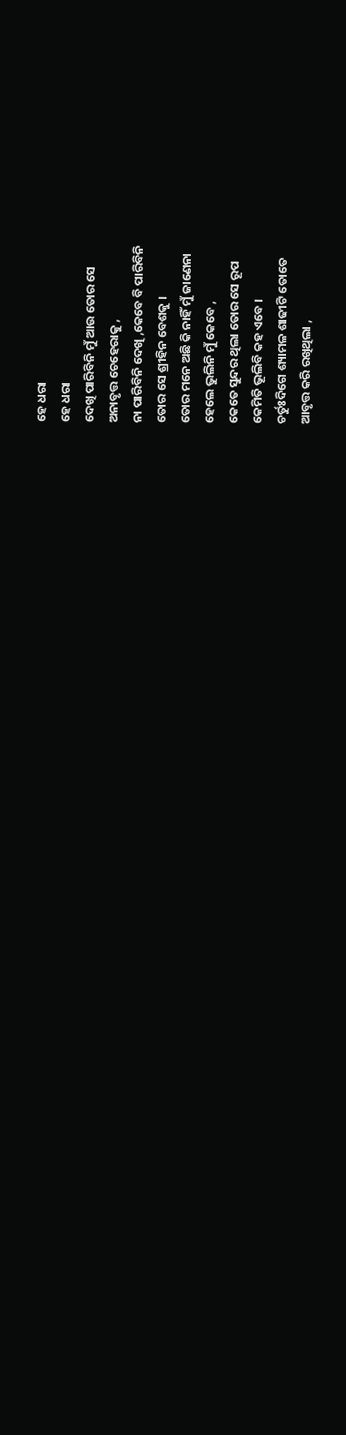ହେ ଧରା
ହେ ଧରା
ଦେଖି ପାରିବିନି ମୁଁ ଆଉ ତୋର ସେ
ଅନାବୃତ୍ତ ଚେହେରାକୁ ,
ନା ପାରିବିନି ଦେଖି ,କେବେ ବି ପାରିବିନି
ତୋର ସେ ଶ୍ରୀହିନ ବେଶକୁ ।
ତୋର ମନେ ଅଛି କି ନାହିଁ ମୁଁ ଜାଣେନା
ହେଲେ ଭୁଲିନି ମୁଁ କେବେ ,
କେତେ ସୁନ୍ଦର ଥିଲା ତୋର ସେ ରୂପ
କେମିତି ଭୂଲିବି କହ ଏବେ ।
ଚର୍ତୁଃଦିଗେ ଶ୍ୟାମଳ ଶାଢୀଟି ତୋତେ
ଆବୃତ୍ତ କରି ରଖିଥିଲା ,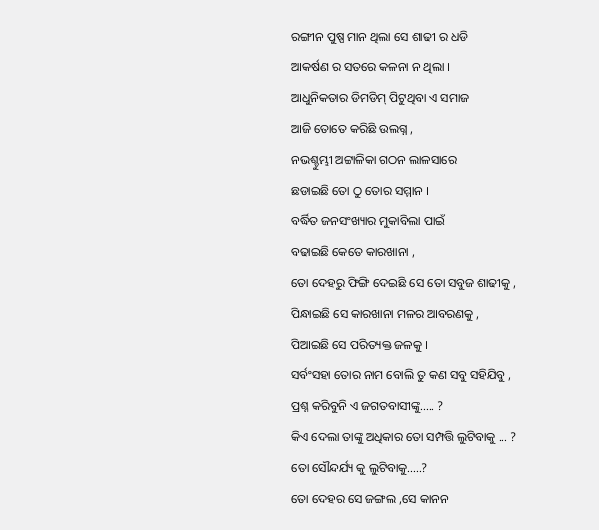ରଙ୍ଗୀନ ପୁଷ୍ପ ମାନ ଥିଲା ସେ ଶାଢୀ ର ଧଡି
ଆକର୍ଷଣ ର ସତରେ କଳନା ନ ଥିଲା ।
ଆଧୁନିକତାର ଡିମଡିମ୍ ପିଟୁଥିବା ଏ ସମାଜ
ଆଜି ତୋତେ କରିଛି ଉଲଗ୍ନ ,
ନଭଶ୍ଚୁମ୍ଭୀ ଅଟ୍ଟାଳିକା ଗଠନ ଲାଳସାରେ
ଛଡାଇଛି ତୋ ଠୁ ତୋର ସମ୍ମାନ ।
ବର୍ଦ୍ଧିତ ଜନସଂଖ୍ୟାର ମୁକାବିଲା ପାଇଁ
ବଢାଇଛି କେତେ କାରଖାନା ,
ତୋ ଦେହରୁ ଫିଙ୍ଗି ଦେଇଛି ସେ ତୋ ସବୁଜ ଶାଢୀକୁ ,
ପିନ୍ଧାଇଛି ସେ କାରଖାନା ମଳର ଆବରଣକୁ ,
ପିଆଇଛି ସେ ପରିତ୍ୟକ୍ତ ଜଳକୁ ।
ସର୍ବଂସହା ତୋର ନାମ ବୋଲି ତୁ କଣ ସବୁ ସହିଯିବୁ ,
ପ୍ରଶ୍ନ କରିବୁନି ଏ ଜଗତବାସୀଙ୍କୁ..... ?
କିଏ ଦେଲା ତାଙ୍କୁ ଅଧିକାର ତୋ ସମ୍ପତ୍ତି ଲୁଟିବାକୁ ... ?
ତୋ ସୌନ୍ଦର୍ଯ୍ୟ କୁ ଲୁଟିବାକୁ.....?
ତୋ ଦେହର ସେ ଜଙ୍ଗଲ ,ସେ କାନନ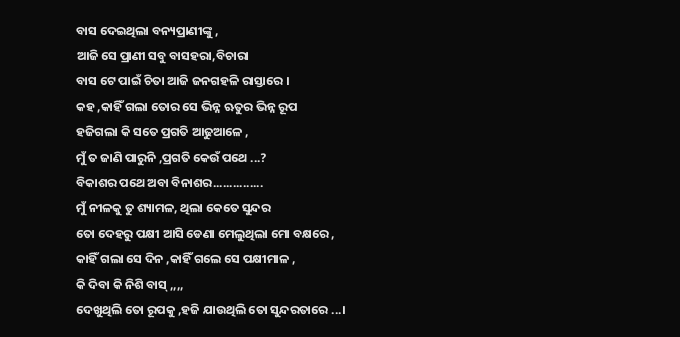ବାସ ଦେଇଥିଲା ବନ୍ୟପ୍ରାଣୀଙ୍କୁ ,
ଆଜି ସେ ପ୍ରାଣୀ ସବୁ ବାସହରା,ବିଚାରା
ବାସ ଟେ ପାଇଁ ଚିତା ଆଜି ଜନଗହଳି ରାସ୍ତାରେ ।
କହ ,କାହିଁ ଗଲା ତୋର ସେ ଭିନ୍ନ ଋତୁର ଭିନ୍ନ ରୂପ
ହଜିଗଲା କି ସତେ ପ୍ରଗତି ଆଢୁଆଳେ ,
ମୁଁ ତ ଜାଣି ପାରୁନି ,ପ୍ରଗତି କେଉଁ ପଥେ ...?
ବିକାଶର ପଥେ ଅବା ବିନାଶର...............
ମୁଁ ନୀଳକୁ ତୁ ଶ୍ୟାମଳ, ଥିଲା କେତେ ସୁନ୍ଦର
ତୋ ଦେହରୁ ପକ୍ଷୀ ଆସି ଡେଣା ମେଲୁଥିଲା ମୋ ବକ୍ଷରେ ,
କାହିଁ ଗଲା ସେ ଦିନ ,କାହିଁ ଗଲେ ସେ ପକ୍ଷୀମାଳ ,
କି ଦିବା କି ନିଶି ବାସ୍ ,,,,
ଦେଖୁଥିଲି ତୋ ରୂପକୁ ,ହଜି ଯାଉଥିଲି ତୋ ସୁନ୍ଦରତାରେ ...।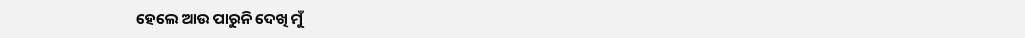ହେଲେ ଆଉ ପାରୁନି ଦେଖି ମୁଁ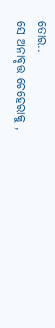ତୋର..
ସେ ଅନାବୃତ୍ତ ଚେହେରାକୁ ,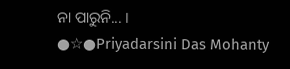ନା ପାରୁନି... ।
●☆●Priyadarsini Das Mohanty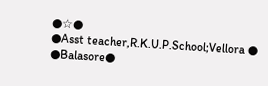●☆●
●Asst teacher,R.K.U.P.School;Vellora ●
●Balasore●